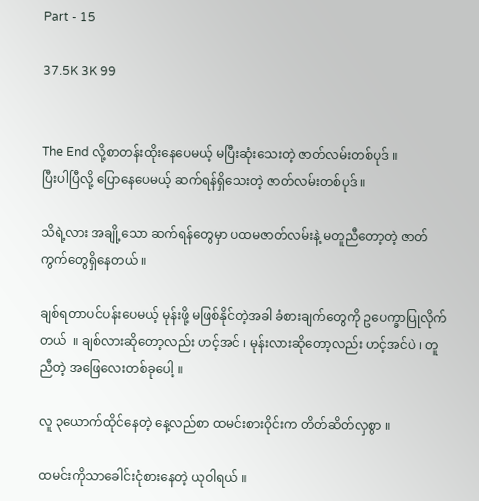Part - 15

37.5K 3K 99


The End လို့စာတန်းထိုးနေပေမယ့် မပြီးဆုံးသေးတဲ့ ဇာတ်လမ်းတစ်ပုဒ် ။
ပြီးပါပြီလို့ ပြောနေပေမယ့် ဆက်ရန်ရှိသေးတဲ့ ဇာတ်လမ်းတစ်ပုဒ် ။

သိရဲ့လား အချို့သော ဆက်ရန်တွေမှာ ပထမဇာတ်လမ်းနဲ့ မတူညီတော့တဲ့ ဇာတ်ကွက်တွေရှိနေတယ် ။

ချစ်ရတာပင်ပန်းပေမယ့် မုန်းဖို့ မဖြစ်နိုင်တဲ့အခါ ခံစားချက်တွေကို ဥပေက္ခာပြုလိုက်တယ်  ။ ချစ်လားဆိုတော့လည်း ဟင့်အင် ၊ မုန်းလားဆိုတော့လည်း ဟင့်အင်ပဲ ၊ တူညီတဲ့ အဖြေလေးတစ်ခုပေါ့ ။

လူ ၃ယောက်ထိုင်နေတဲ့ နေ့လည်စာ ထမင်းစားဝိုင်းက တိတ်ဆိတ်လှစွာ ။

ထမင်းကိုသာခေါင်းငုံစားနေတဲ့ ယုဝါရယ် ။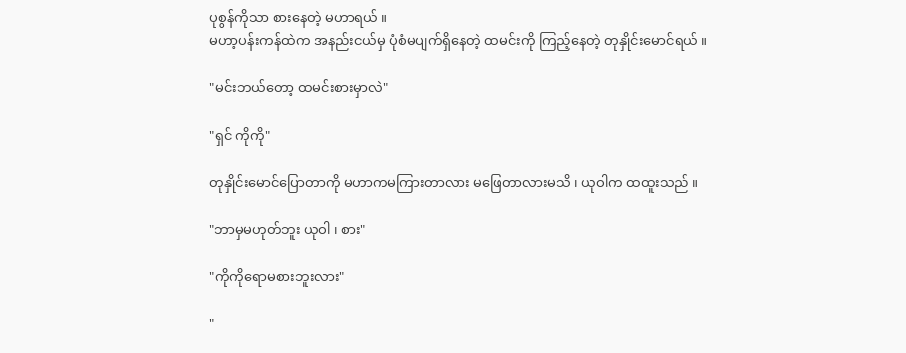ပုစွန်ကိုသာ စားနေတဲ့ မဟာရယ် ။
မဟာ့ပန်းကန်ထဲက အနည်းငယ်မှ ပုံစံမပျက်ရှိနေတဲ့ ထမင်းကို ကြည့်နေတဲ့ တုနှိုင်းမောင်ရယ် ။

"မင်းဘယ်တော့ ထမင်းစားမှာလဲ"

"ရှင် ကိုကို"

တုနှိုင်းမောင်ပြောတာကို မဟာကမကြားတာလား မဖြေတာလားမသိ ၊ ယုဝါက ထထူးသည် ။

"ဘာမှမဟုတ်ဘူး ယုဝါ ၊ စား"

"ကိုကိုရောမစားဘူးလား"

"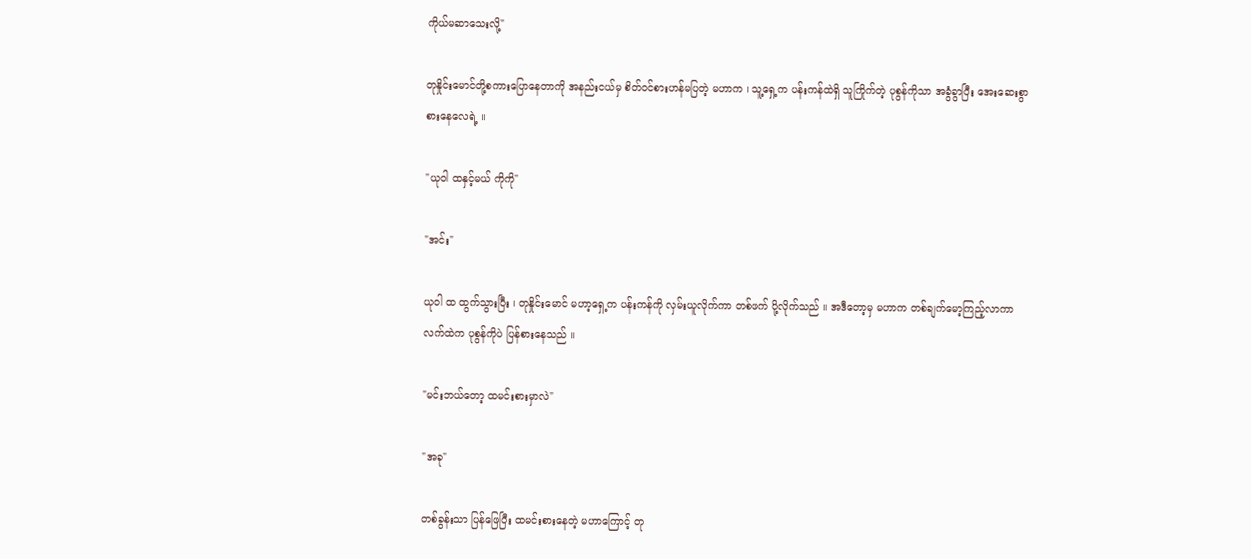ကိုယ်မဆာသေးလို့"

တုနှိုင်းမောင်တို့စကားပြောနေတာကို အနည်းငယ်မှ စိတ်ဝင်စားဟန်မပြတဲ့ မဟာက ၊ သူ့ရှေ့က ပန်းကန်ထဲရှိ သူကြိုက်တဲ့ ပုစွန်ကိုသာ အခွံခွာပြီး အေးဆေးစွာ စားနေလေရဲ့ ။

"ယုဝါ ထနှင့်မယ် ကိုကို"

"အင်း"

ယုဝါ ထ ထွက်သွားပြီး ၊ တုနှိုင်းမောင် မဟာ့ရှေ့က ပန်းကန်ကို လှမ်းယူလိုက်ကာ တစ်ဖက် ပို့လိုက်သည် ။ အဒီတော့မှ မဟာက တစ်ချက်မော့ကြည့်လာကာ လက်ထဲက ပုစွန်ကိုပဲ ပြန်စားနေသည် ။

"မင်းဘယ်တော့ ထမင်းစားမှာလဲ"

"အခု"

တစ်ခွန်းသာ ပြန်ဖြေပြီး ထမင်းစားနေတဲ့ မဟာကြောင့် တု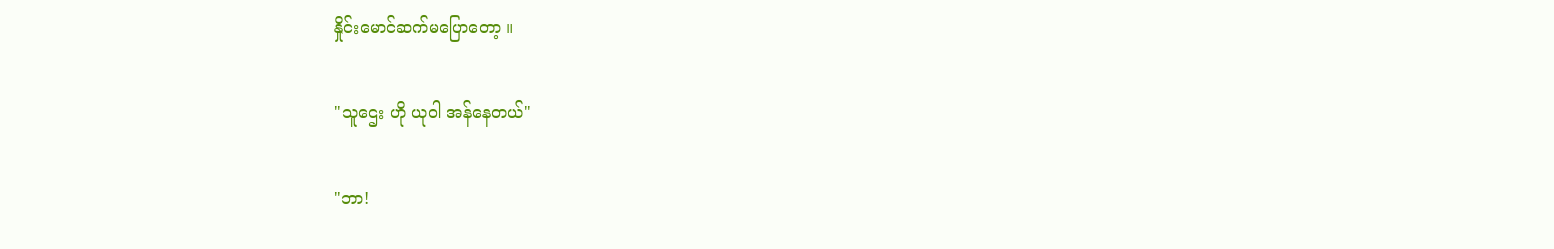နှိုင်းမောင်ဆက်မပြောတော့ ။

"သူဌေး ဟို ယုဝါ အန်နေတယ်"

"ဘာ!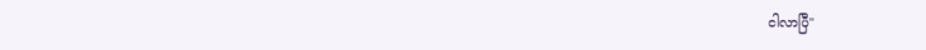ငါလာပြီ"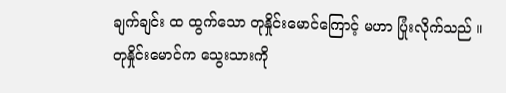ချက်ချင်း ထ ထွက်သော တုနှိုင်းမောင်ကြောင့် မဟာ ပြုံးလိုက်သည် ။ တုနှိုင်းမောင်က သွေးသားကို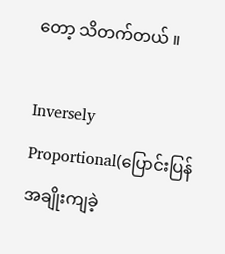တော့ သိတက်တယ် ။

Inversely Proportional(ပြောင်းပြန်အချိုးကျခဲ့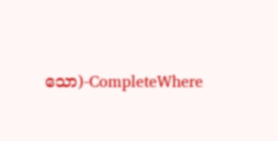သော)-CompleteWhere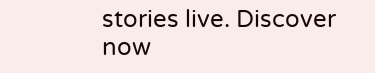stories live. Discover now